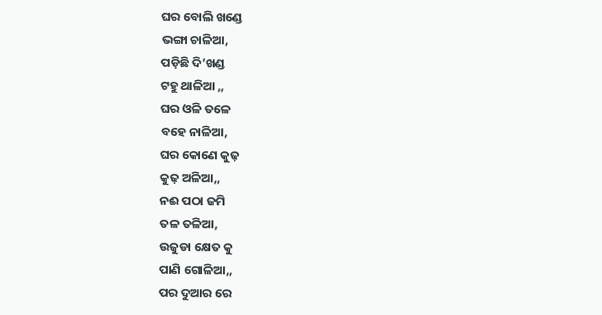ଘର ବୋଲି ଖଣ୍ଡେ
ଭଙ୍ଗା ଚାଳିଆ,
ପଡ଼ିଛି ଦି’ଖଣ୍ଡ
ଟହୁ ଥାଳିଆ ,,
ଘର ଓଳି ତଳେ
ବହେ ନାଳିଆ,
ଘର କୋଣେ କୁଢ଼
କୁଢ଼ ଅଳିଆ,,
ନଈ ପଠା ଜମି
ତଳ ତଳିଆ,
ଉଜୁଡା କ୍ଷେତ କୁ
ପାଣି ଗୋଳିଆ,,
ପର ଦୁଆର ରେ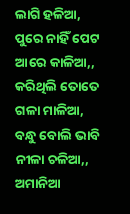ଲାଗି ହଳିଆ,
ପୁରେ ନାହିଁ ପେଟ
ଆରେ କାଳିଆ,,
କରିଥିଲି ତୋତେ
ଗଳା ମାଳିଆ,
ବନ୍ଧୁ ବୋଲି ଭାବି
ନୀଳା ଚଳିଆ,,
ଅମାନିଆ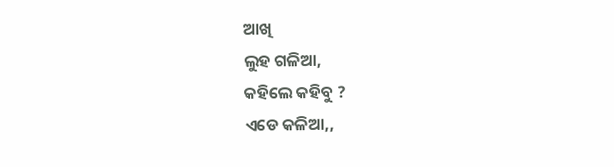ଆଖି
ଲୁହ ଗଳିଆ,
କହିଲେ କହିବୁ ?
ଏଡେ କଳିଆ,,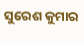ସୁରେଶ କୁମାର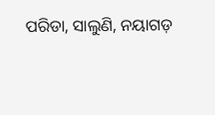ପରିଡା, ସାଲୁଣି, ନୟାଗଡ଼